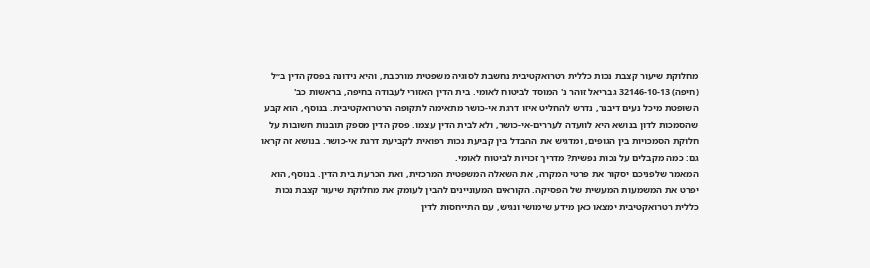מחלוקת שיעור קצבת נכות כללית רטרואקטיבית נחשבת לסוגיה משפטית מורכבת, והיא נידונה בפסק הדין ב״ל (חיפה) 32146-10-13 גבריאל זוהר נ' המוסד לביטוח לאומי. בית הדין האזורי לעבודה בחיפה, בראשות כב' השופטת מיכל נעים דיבנר, נדרש להחליט איזו דרגת אי‑כושר מתאימה לתקופה הרטרואקטיבית. בנוסף, הוא קבע שהסמכות לדון בנושא היא לוועדה לעררים‑אי‑כושר, ולא לבית הדין עצמו. פסק הדין מספק תובנות חשובות על חלוקת הסמכויות בין הגופים, ומדגיש את ההבדל בין קביעת נכות רפואית לקביעת דרגת אי‑כושר. בנושא זה קראו גם: כמה מקבלים על נכות נפשית? מדריך זכויות לביטוח לאומי.
המאמר שלפניכם יסקור את פרטי המקרה, את השאלה המשפטית המרכזית, ואת הכרעת בית הדין. בנוסף, הוא יפרט את המשמעות המעשית של הפסיקה. הקוראים המעוניינים להבין לעומק את מחלוקת שיעור קצבת נכות כללית רטרואקטיבית ימצאו כאן מידע שימושי ונגיש, עם התייחסות לדין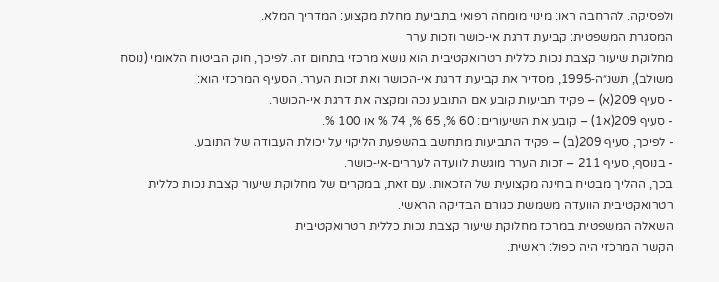ולפסיקה. להרחבה ראו: מינוי מומחה רפואי בתביעת מחלת מקצוע: המדריך המלא.
המסגרת המשפטית: קביעת דרגת אי‑כושר וזכות ערר
מחלוקת שיעור קצבת נכות כללית רטרואקטיבית הוא נושא מרכזי בתחום זה. לפיכך, חוק הביטוח הלאומי (נוסח משולב), תשנ״ה‑1995, מסדיר את קביעת דרגת אי‑הכושר ואת זכות הערר. הסעיף המרכזי הוא:
- סעיף 209(א) – פקיד תביעות קובע אם התובע נכה ומקצה את דרגת אי‑הכושר.
- סעיף 209(א1) – קובע את השיעורים: 60 %, 65 %, 74 % או 100 %.
- לפיכך, סעיף 209(ב) – פקיד התביעות מתחשב בהשפעת הליקוי על יכולת העבודה של התובע.
- בנוסף, סעיף 211 – זכות הערר מוגשת לוועדה לעררים‑אי‑כושר.
בכך, ההליך מבטיח בחינה מקצועית של הזכאות. עם זאת, במקרים של מחלוקת שיעור קצבת נכות כללית רטרואקטיבית הוועדה משמשת כגורם הבדיקה הראשי.
השאלה המשפטית במרכז מחלוקת שיעור קצבת נכות כללית רטרואקטיבית
הקשר המרכזי היה כפול: ראשית.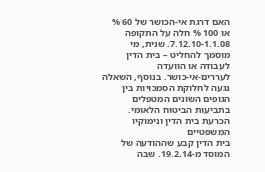האם דרגת אי‑הכושר של 60 % או 100 % חלה על התקופה 1.1.08‑7.12.10. שנית, מי מוסמך להחליט – בית הדין לעבודה או הוועדה לעררים‑אי‑כושר. בנוסף, השאלה נגעה לחלוקת הסמכויות בין הגופים השונים המטפלים בתביעות הביטוח הלאומי.
הכרעת בית הדין ונימוקיו המשפטיים
בית הדין קבע שההודעה של המוסד מ‑19.2.14. שבה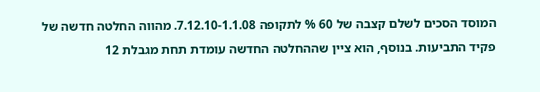המוסד הסכים לשלם קצבה של 60 % לתקופה 1.1.08‑7.12.10. מהווה החלטה חדשה של פקיד התביעות. בנוסף, הוא ציין שההחלטה החדשה עומדת תחת מגבלת 12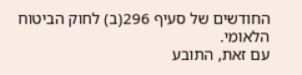החודשים של סעיף 296(ב) לחוק הביטוח הלאומי.
עם זאת, התובע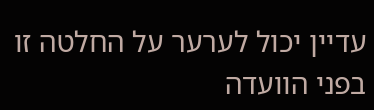עדיין יכול לערער על החלטה זו בפני הוועדה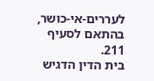לעררים‑אי‑כושר, בהתאם לסעיף 211.
בית הדין הדגיש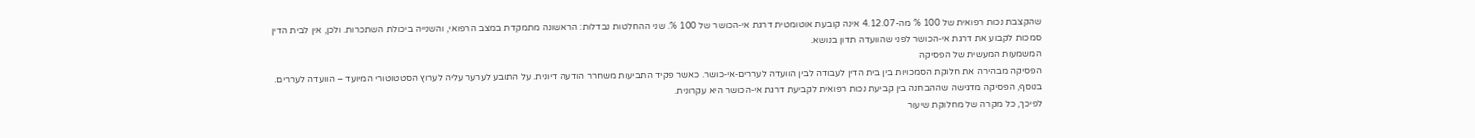שהקצבת נכות רפואית של 100 % מה-4.12.07 אינה קובעת אוטומטית דרגת אי‑הכושר של 100 %. שני ההחלטות נבדלות: הראשונה מתמקדת במצב הרפואי, והשנייה ביכולת השתכרות. ולכן, אין לבית הדין סמכות לקבוע את דרגת אי‑הכושר לפני שהוועדה תדון בנושא.
המשמעות המעשית של הפסיקה
הפסיקה מבהירה את חלוקת הסמכויות בין בית הדין לעבודה לבין הוועדה לעררים‑אי‑כושר. כאשר פקיד התביעות משחרר הודעה דיונית. על התובע לערער עליה לערוץ הסטטוטורי המיועד – הוועדה לעררים. בנוסף, הפסיקה מדגישה שההבחנה בין קביעת נכות רפואית לקביעת דרגת אי‑הכושר היא עקרונית.
לפיכך, כל מקרה של מחלוקת שיעור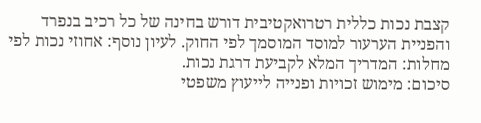קצבת נכות כללית רטרואקטיבית דורש בחינה של כל רכיב בנפרד והפניית הערעור למוסד המוסמך לפי החוק. לעיון נוסף: אחוזי נכות לפי מחלות: המדריך המלא לקביעת דרגת נכות.
סיכום: מימוש זכויות ופנייה לייעוץ משפטי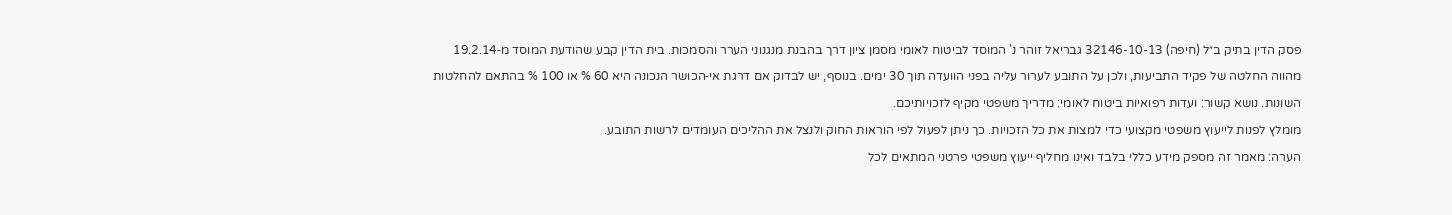פסק הדין בתיק ב״ל (חיפה) 32146-10-13 גבריאל זוהר נ' המוסד לביטוח לאומי מסמן ציון דרך בהבנת מנגנוני הערר והסמכות. בית הדין קבע שהודעת המוסד מ‑19.2.14 מהווה החלטה של פקיד התביעות, ולכן על התובע לערור עליה בפני הוועדה תוך 30 ימים. בנוסף, יש לבדוק אם דרגת אי‑הכושר הנכונה היא 60 % או 100 % בהתאם להחלטות השונות. נושא קשור: ועדות רפואיות ביטוח לאומי: מדריך משפטי מקיף לזכויותיכם.
מומלץ לפנות לייעוץ משפטי מקצועי כדי למצות את כל הזכויות. כך ניתן לפעול לפי הוראות החוק ולנצל את ההליכים העומדים לרשות התובע.
הערה: מאמר זה מספק מידע כללי בלבד ואינו מחליף ייעוץ משפטי פרטני המתאים לכל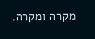מקרה ומקרה.